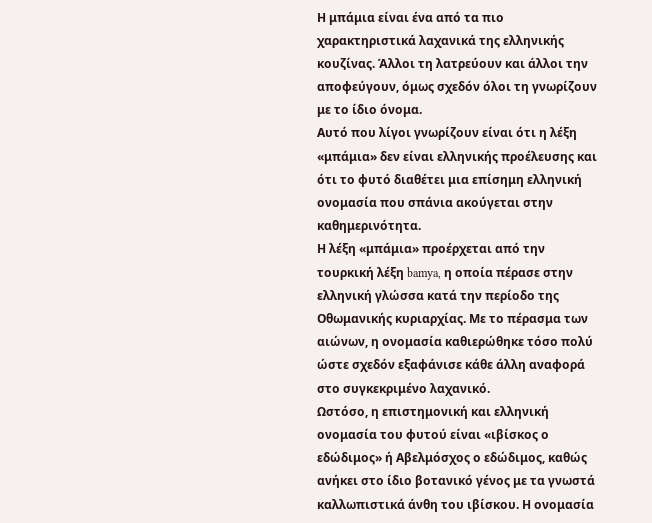Η μπάμια είναι ένα από τα πιο χαρακτηριστικά λαχανικά της ελληνικής κουζίνας. Άλλοι τη λατρεύουν και άλλοι την αποφεύγουν, όμως σχεδόν όλοι τη γνωρίζουν με το ίδιο όνομα.
Αυτό που λίγοι γνωρίζουν είναι ότι η λέξη «μπάμια» δεν είναι ελληνικής προέλευσης και ότι το φυτό διαθέτει μια επίσημη ελληνική ονομασία που σπάνια ακούγεται στην καθημερινότητα.
Η λέξη «μπάμια» προέρχεται από την τουρκική λέξη bamya, η οποία πέρασε στην ελληνική γλώσσα κατά την περίοδο της Οθωμανικής κυριαρχίας. Με το πέρασμα των αιώνων, η ονομασία καθιερώθηκε τόσο πολύ ώστε σχεδόν εξαφάνισε κάθε άλλη αναφορά στο συγκεκριμένο λαχανικό.
Ωστόσο, η επιστημονική και ελληνική ονομασία του φυτού είναι «ιβίσκος ο εδώδιμος» ή Αβελμόσχος ο εδώδιμος, καθώς ανήκει στο ίδιο βοτανικό γένος με τα γνωστά καλλωπιστικά άνθη του ιβίσκου. Η ονομασία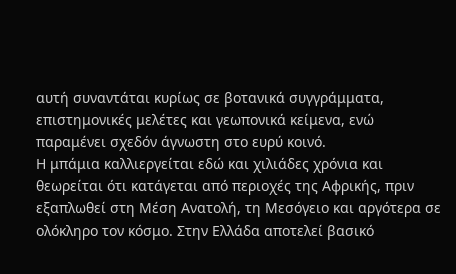αυτή συναντάται κυρίως σε βοτανικά συγγράμματα, επιστημονικές μελέτες και γεωπονικά κείμενα, ενώ παραμένει σχεδόν άγνωστη στο ευρύ κοινό.
Η μπάμια καλλιεργείται εδώ και χιλιάδες χρόνια και θεωρείται ότι κατάγεται από περιοχές της Αφρικής, πριν εξαπλωθεί στη Μέση Ανατολή, τη Μεσόγειο και αργότερα σε ολόκληρο τον κόσμο. Στην Ελλάδα αποτελεί βασικό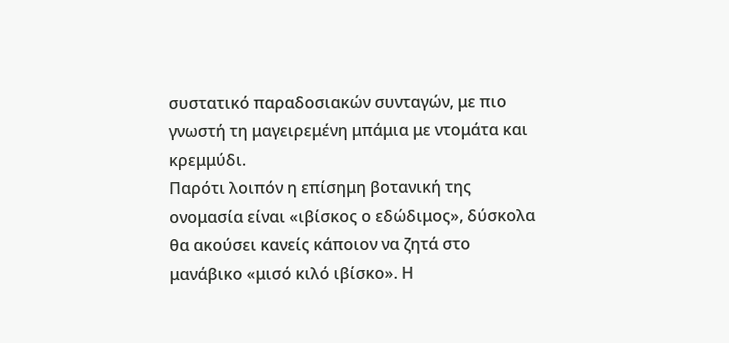συστατικό παραδοσιακών συνταγών, με πιο γνωστή τη μαγειρεμένη μπάμια με ντομάτα και κρεμμύδι.
Παρότι λοιπόν η επίσημη βοτανική της ονομασία είναι «ιβίσκος ο εδώδιμος», δύσκολα θα ακούσει κανείς κάποιον να ζητά στο μανάβικο «μισό κιλό ιβίσκο». Η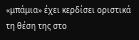«μπάμια» έχει κερδίσει οριστικά τη θέση της στο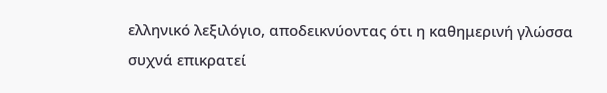ελληνικό λεξιλόγιο, αποδεικνύοντας ότι η καθημερινή γλώσσα συχνά επικρατεί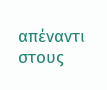απέναντι στους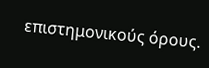επιστημονικούς όρους.